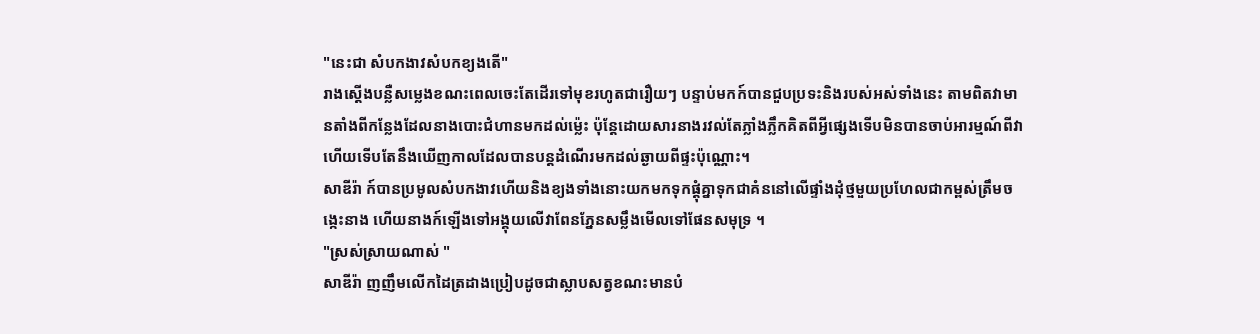"នេះជា សំបកងាវសំបកខ្យងតើ"
រាងស្ដើងបន្លឺសម្លេងខណះពេលចេះតែដើរទៅមុខរហូតជារឿយៗ បន្ទាប់មកក៍បានជួបប្រទះនិងរបស់អស់ទាំងនេះ តាមពិតវាមានតាំងពីកន្លែងដែលនាងបោះជំហានមកដល់ម្ល៉េះ ប៉ុន្តែដោយសារនាងរវល់តែភ្លាំងភ្លឹកគិតពីអ្វីផ្សេងទើបមិនបានចាប់អារម្មណ៍ពីវា ហើយទើបតែនឹងឃើញកាលដែលបានបន្តដំណើរមកដល់ឆ្ងាយពីផ្ទះប៉ុណ្ណោះ។
សាឌីរ៉ា ក៍បានប្រមូលសំបកងាវហើយនិងខ្យងទាំងនោះយកមកទុកផ្ដុំគ្នាទុកជាគំននៅលើផ្ទាំងដុំថ្មមួយប្រហែលជាកម្ពស់ត្រឹមចង្កេះនាង ហើយនាងក៍ឡើងទៅអង្គុយលើវាពែនភ្នែនសម្លឹងមើលទៅផែនសមុទ្រ ។
"ស្រស់ស្រាយណាស់ "
សាឌីរ៉ា ញញឹមលើកដៃត្រដាងប្រៀបដូចជាស្លាបសត្វខណះមានបំ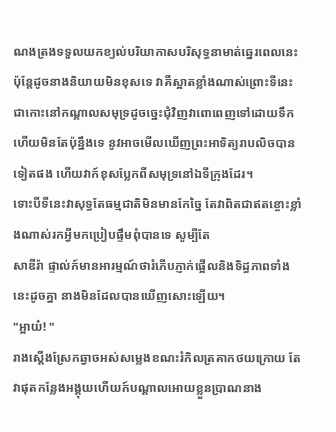ណងត្រងទទួលយកខ្យល់បរិយាកាសបរិសុទ្ធនាមាត់ឆ្នេរពេលនេះ ប៉ុន្តែដូចនាងនិយាយមិនខុសទេ វាគឺស្អាតខ្លាំងណាស់ព្រោះទីនេះជាកោះនៅកណ្ដាលសមុទ្រដូចច្នេះជុំវិញវាពោពេញទៅដោយទឹក ហើយមិនតែប៉ុន្នឹងទេ នូវអាចមើលឃើញព្រះអាទិត្យរាបលិចបានទៀតផង ហើយវាក៍ខុសប្លែកពីសមុទ្រនៅឯទីក្រុងដែរ។
ទោះបីទីនេះវាសុទ្ធតែធម្មជាតិមិនមានកែច្នៃ តែវាពិតជាឥតខ្ចោះខ្លាំងណាស់រកអ្វីមកប្រៀបផ្ទឹមពុំបានទេ សូម្បីតែ
សាឌីរ៉ា ផ្ទាល់ក៍មានអារម្មណ៍ថារំភើបភ្ញាក់ផ្អើលនិងទិដ្ធភាពទាំងនេះដូចគ្នា នាងមិនដែលបានឃើញសោះឡើយ។
"អ្អាយ៎! "
រាងស្ដើងស្រែកឆ្វាចអស់សម្លេងខណះរំកិលត្រគាកថយក្រោយ តែវាផុតកន្លែងអង្គុយហើយក៍បណ្ដាលអោយខ្លួនប្រាណនាង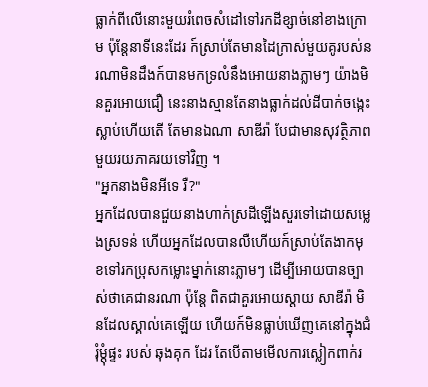ធ្លាក់ពីលើនោះមួយរំពេចសំដៅទៅរកដីខ្សាច់នៅខាងក្រោម ប៉ុន្តែនាទីនេះដែរ ក៍ស្រាប់តែមានដៃក្រាស់មួយគូរបស់នរណាមិនដឹងក៍បានមកទ្រលំនឹងអោយនាងភ្លាមៗ យ៉ាងមិនគួរអោយជឿ នេះនាងស្មានតែនាងធ្លាក់ដល់ដីបាក់ចង្កេះស្លាប់ហើយតើ តែមានឯណា សាឌីរ៉ា បែជាមានសុវត្ថិភាពមួយរយភាគរយទៅវិញ ។
"អ្នកនាងមិនអីទេ រឺ?"
អ្នកដែលបានជួយនាងហាក់ស្រដីឡើងសួរទៅដោយសម្លេងស្រទន់ ហើយអ្នកដែលបានលឺហើយក៍ស្រាប់តែងាកមុខទៅរកប្រុសកម្លោះម្នាក់នោះភ្លាមៗ ដើម្បីអោយបានច្បាស់ថាគេជានរណា ប៉ុន្តែ ពិតជាគួរអោយស្ដាយ សាឌីរ៉ា មិនដែលស្គាល់គេឡើយ ហើយក៍មិនធ្លាប់ឃើញគេនៅក្នុងជំរុំម្ដុំផ្ទះ របស់ ឆុងគុក ដែរ តែបើតាមមើលការស្លៀកពាក់រ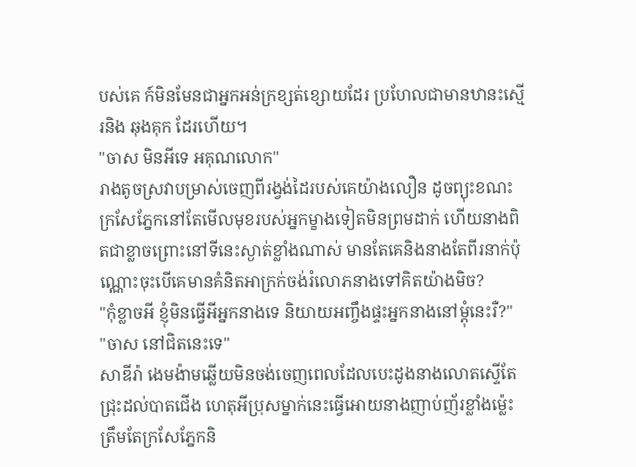បស់គេ ក៍មិនមែនជាអ្នកអន់ក្រខ្សត់ខ្សោយដែរ ប្រហែលជាមានឋានះស្មើរនិង ឆុងគុក ដែរហើយ។
"ចាស មិនអីទេ អគុណលោក"
រាងតូចស្រវាបម្រាស់ចេញពីរង្វង់ដៃរបស់គេយ៉ាងលឿន ដូចព្យុះខណះ ក្រសែភ្នែកនៅតែមើលមុខរបស់អ្នកម្ខាងទៀតមិនព្រមដាក់ ហើយនាងពិតជាខ្លាចព្រោះនៅទីនេះស្ងាត់ខ្លាំងណាស់ មានតែគេនិងនាងតែពីរនាក់ប៉ុណ្ណោះចុះបើគេមានគំនិតអាក្រក់ចង់រំលោភនាងទៅគិតយ៉ាងមិច?
"កុំខ្លាចអី ខ្ញុំមិនធ្វើអីអ្នកនាងទេ និយាយអញ្ចឹងផ្ទះអ្នកនាងនៅម្ដុំនេះរឺ?"
"ចាស នៅជិតនេះទេ"
សាឌីរ៉ា ងេមង៉ាមឆ្លើយមិនចង់ចេញពេលដែលបេះដូងនាងលោតស្ទើតែជ្រុះដល់បាតជើង ហេតុអីប្រុសម្នាក់នេះធ្វើអោយនាងញាប់ញ័រខ្លាំងម្ល៉េះ ត្រឹមតែក្រសែភ្នែកនិ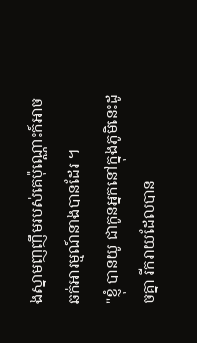ងស្នាមញញឹមរបស់គេប៉ុណ្ណោះក៍អាចឆក់អារម្មណ៍នាងបានដែរ ។
"ខ្ញុំ បានយូ ជាកូនអ្នកនៅក្នុងភូមិនេះដូចគ្នា រីករាយដែលបាន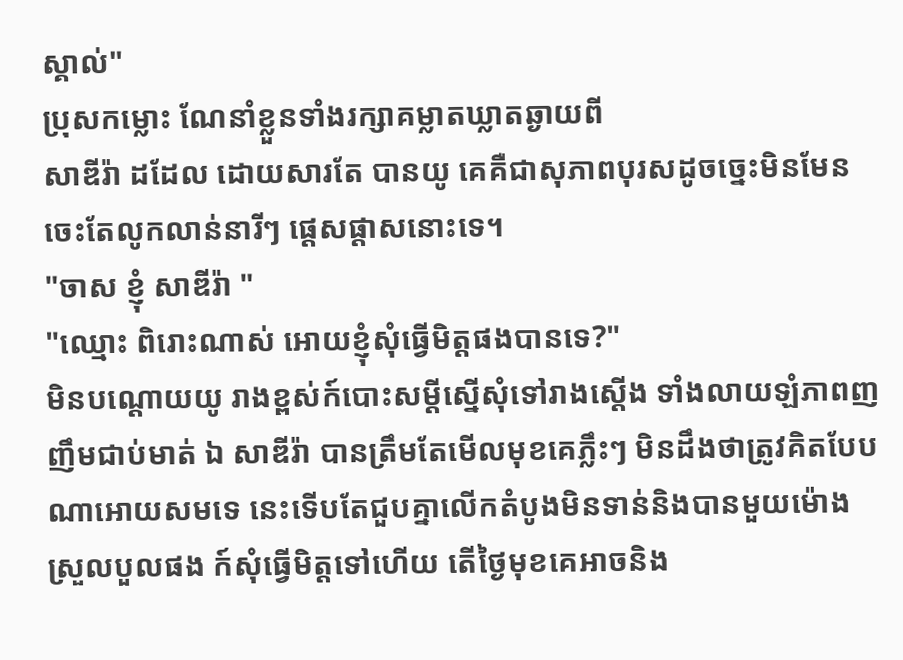ស្គាល់"
ប្រុសកម្លោះ ណែនាំខ្លួនទាំងរក្សាគម្លាតឃ្លាតឆ្ងាយពី
សាឌីរ៉ា ដដែល ដោយសារតែ បានយូ គេគឺជាសុភាពបុរសដូចច្នេះមិនមែនចេះតែលូកលាន់នារីៗ ផ្ដេសផ្ដាសនោះទេ។
"ចាស ខ្ញុំ សាឌីរ៉ា "
"ឈ្មោះ ពិរោះណាស់ អោយខ្ញុំសុំធ្វើមិត្តផងបានទេ?"
មិនបណ្ដោយយូ រាងខ្ពស់ក៍បោះសម្ដីស្នើសុំទៅរាងស្ដើង ទាំងលាយឡំភាពញញឹមជាប់មាត់ ឯ សាឌីរ៉ា បានត្រឹមតែមើលមុខគេភ្លឹះៗ មិនដឹងថាត្រូវគិតបែបណាអោយសមទេ នេះទើបតែជួបគ្នាលើកតំបូងមិនទាន់និងបានមួយម៉ោងស្រួលបួលផង ក៍សុំធ្វើមិត្តទៅហើយ តើថ្ងៃមុខគេអាចនិង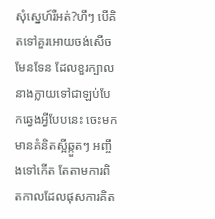សុំស្នេហ៍រឺអត់?ហឹៗ បើគិតទៅគួរអោយចង់សើចមែនទែន ដែលខួរក្បាលនាងក្លាយទៅជាឡប់បែកឆ្វេងអ្វីបែបនេះ ចេះមកមានគំនិតស្អីឆ្កួតៗ អញ្ចឹងទៅកើត តែតាមការពិតកាលដែលផុសការគិត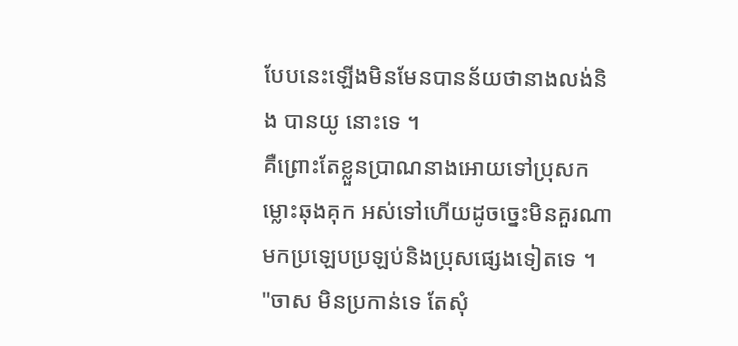បែបនេះឡើងមិនមែនបានន័យថានាងលង់និង បានយូ នោះទេ ។
គឺព្រោះតែខ្លួនប្រាណនាងអោយទៅប្រុសកម្លោះឆុងគុក អស់ទៅហើយដូចច្នេះមិនគួរណាមកប្រឡេបប្រឡប់និងប្រុសផ្សេងទៀតទេ ។
"ចាស មិនប្រកាន់ទេ តែសុំ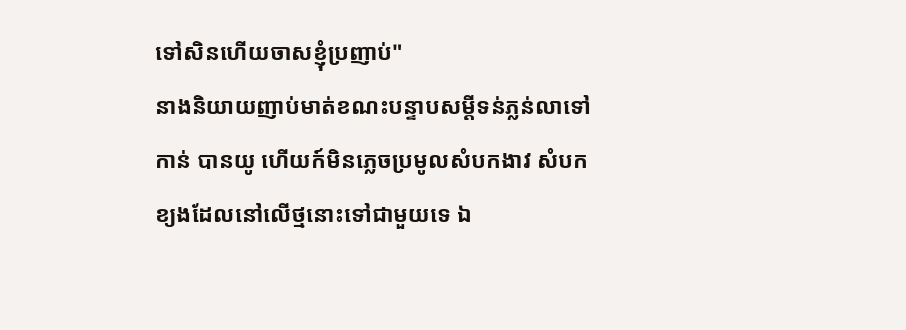ទៅសិនហើយចាសខ្ញុំប្រញាប់"
នាងនិយាយញាប់មាត់ខណះបន្ទាបសម្ដីទន់ភ្លន់លាទៅកាន់ បានយូ ហើយក៍មិនភ្លេចប្រមូលសំបកងាវ សំបកខ្យងដែលនៅលើថ្មនោះទៅជាមួយទេ ឯ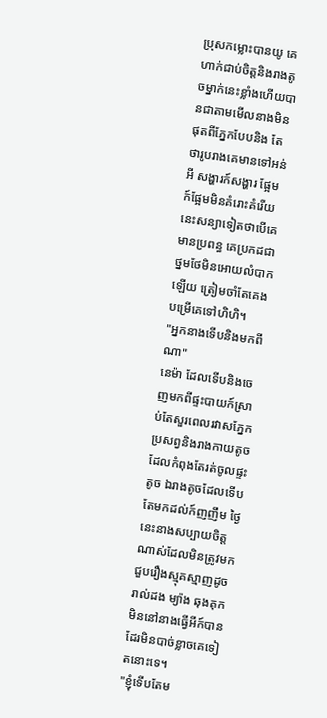ប្រុសកម្លោះបានយូ គេហាក់ជាប់ចិត្តនិងរាងតូចម្នាក់នេះខ្លាំងហើយបានជាតាមមើលនាងមិនផុតពីភ្នែកបែបនិង តែថារូបរាងគេមានទៅអន់អី សង្ហារក៍សង្ហារ ផ្អែមក៍ផ្អែមមិនគំរោះគំរើយ នេះសន្យាទៀតថាបើគេមានប្រពន្ធ គេប្រកដជាថ្នមថែមិនអោយលំបាកឡើយ ត្រៀមចាំតែគេងបម្រើគេទៅហិហិ។
"អ្នកនាងទើបនិងមកពីណា"
នេម៉ា ដែលទើបនិងចេញមកពីផ្ទះបាយក៍ស្រាប់តែសួរពេលរវាសភ្នែកប្រសព្វនិងរាងកាយតូចដែលកំពុងតែរត់ចូលផ្ទះតូច ឯរាងតូចដែលទើបតែមកដល់ក៍ញញឹម ថ្ងៃនេះនាងសប្បាយចិត្តណាស់ដែលមិនត្រូវមកជួបរឿងស្មុគស្មាញដូចរាល់ដង ម្យ៉ាង ឆុងគុក មិននៅនាងធ្វើអីក៍បានដែរមិនបាច់ខ្លាចគេទៀតនោះទេ។
"ខ្ញុំទើបតែម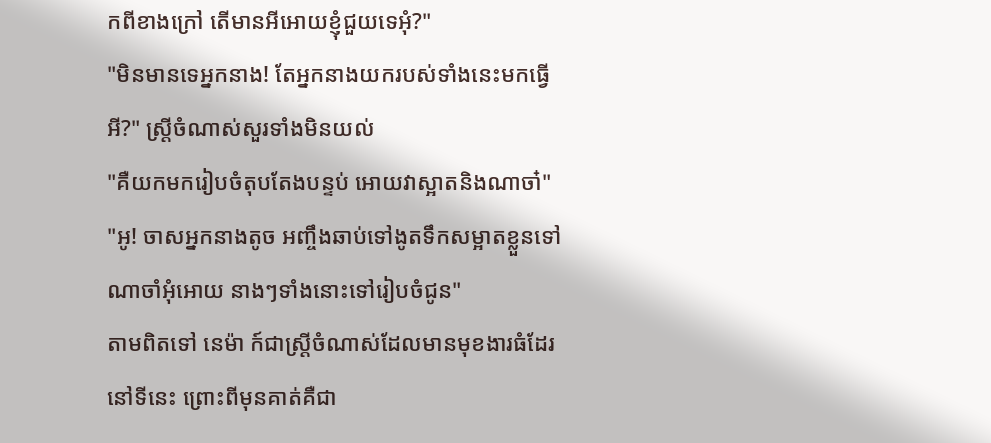កពីខាងក្រៅ តើមានអីអោយខ្ញុំជួយទេអុំ?"
"មិនមានទេអ្នកនាង! តែអ្នកនាងយករបស់ទាំងនេះមកធ្វើអី?" ស្រ្តីចំណាស់សួរទាំងមិនយល់
"គឺយកមករៀបចំតុបតែងបន្ទប់ អោយវាស្អាតនិងណាចា៎"
"អូ! ចាសអ្នកនាងតូច អញ្ចឹងឆាប់ទៅងូតទឹកសម្អាតខ្លួនទៅណាចាំអុំអោយ នាងៗទាំងនោះទៅរៀបចំជូន"
តាមពិតទៅ នេម៉ា ក៍ជាស្រ្តីចំណាស់ដែលមានមុខងារធំដែរនៅទីនេះ ព្រោះពីមុនគាត់គឺជា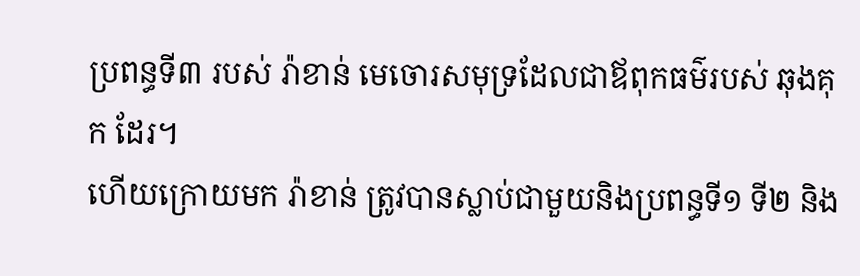ប្រពន្ធទី៣ របស់ រ៉ាខាន់ មេចោរសមុទ្រដែលជាឪពុកធម៌របស់ ឆុងគុក ដែរ។
ហើយក្រោយមក រ៉ាខាន់ ត្រូវបានស្លាប់ជាមួយនិងប្រពន្ធទី១ ទី២ និង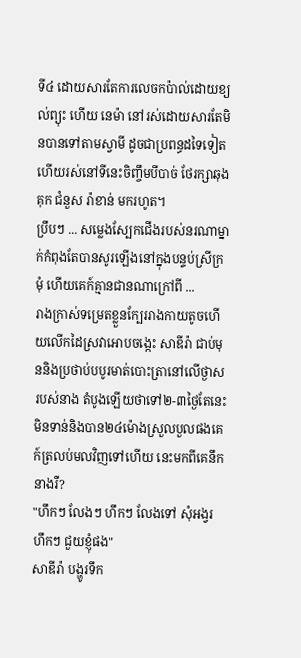ទី៤ ដោយសារតែការលេចកប៉ាល់ដោយខ្យល់ព្យុះ ហើយ នេម៉ា នៅរស់ដោយសារតែមិនបានទៅតាមស្វាមី ដូចជាប្រពន្ធដទៃទៀត ហើយរស់នៅទីនេះចិញ្ចឹមបីបាច់ ថែរក្សាឆុងគុក ជំនួស រ៉ាខាន់ មករហូត។
ប្រឹបៗ ... សម្លេងស្បែកជើងរបស់នរណាម្នាក់កំពុងតែបានសូរឡើងនៅក្នុងបន្ទប់ស្រីក្រមុំ ហើយគេក៍គ្មានជានណាក្រៅពី ...
រាងក្រាស់ទម្រេតខ្លួនក្បែររាងកាយតូចហើយលើកដៃស្រវាអោបចង្កេះ សាឌីរ៉ា ជាប់មុននិងប្រថាប់បបូរមាត់បោះត្រានៅលើថ្ងាសរបស់នាង តំបូងឡើយថាទៅ២-៣ថ្ងៃតែនេះមិនទាន់និងបាន២៤ម៉ោងស្រួលបួលផងគេក៍ត្រលប់មលវិញទៅហើយ នេះមកពីគេនឹកនាងរឺ?
"ហឹកៗ លែងៗ ហឹកៗ លែងទៅ សុំអង្វរ ហឹកៗ ជួយខ្ញុំផង"
សាឌីរ៉ា បង្ហូរទឹក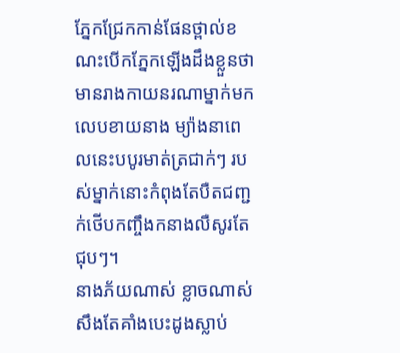ភ្នែកជ្រែកកាន់ផែនថ្ពាល់ខណះបើកភ្នែកឡើងដឹងខ្លួនថាមានរាងកាយនរណាម្នាក់មកលេបខាយនាង ម្យ៉ាងនាពេលនេះបបូរមាត់ត្រជាក់ៗ របស់ម្នាក់នោះកំពុងតែបឺតជញ្ជក់ថើបកញ្ចឹងកនាងលឺសូរតែជុបៗ។
នាងភ័យណាស់ ខ្លាចណាស់ សឹងតែគាំងបេះដូងស្លាប់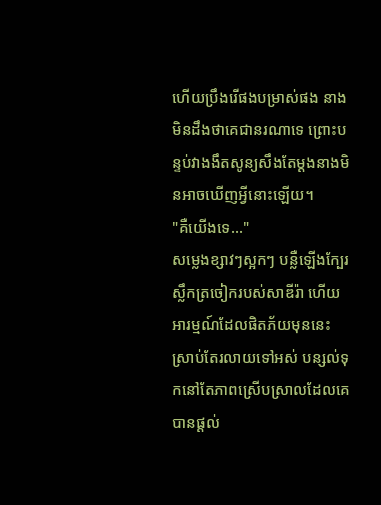ហើយប្រឹងរើផងបម្រាស់ផង នាងមិនដឹងថាគេជានរណាទេ ព្រោះបន្ទប់វាងងឹតសូន្យសឹងតែម្ដងនាងមិនអាចឃើញអ្វីនោះឡើយ។
"គឺយើងទេ..."
សម្លេងខ្សាវៗស្អកៗ បន្លឺឡើងក្បែរស្លឹកត្រចៀករបស់សាឌីរ៉ា ហើយអារម្មណ៍ដែលផិតភ័យមុននេះស្រាប់តែរលាយទៅអស់ បន្សល់ទុកនៅតែភាពស្រើបស្រាលដែលគេបានផ្ដល់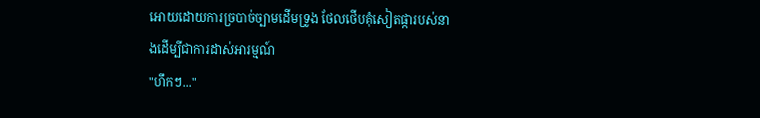អោយដោយការច្របាច់ច្បាមដើមទ្រូង ថែលថើបគុំសៀតផ្ការបស់នាងដើម្បីជាការដាស់អារម្មណ៍
"ហឹកៗ..."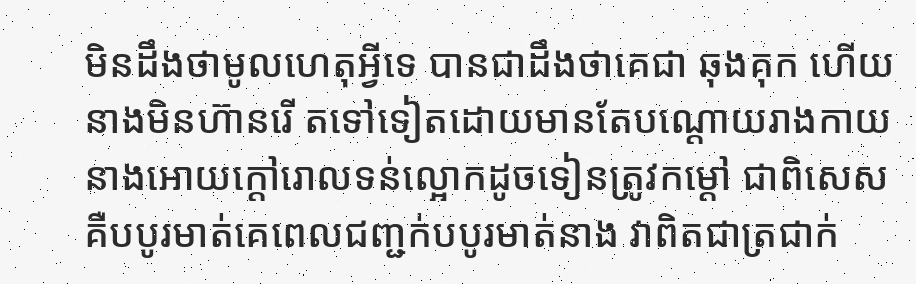មិនដឹងថាមូលហេតុអ្វីទេ បានជាដឹងថាគេជា ឆុងគុក ហើយនាងមិនហ៊ានរើ តទៅទៀតដោយមានតែបណ្ដោយរាងកាយនាងអោយក្ដៅរោលទន់ល្អោកដូចទៀនត្រូវកម្ដៅ ជាពិសេស គឺបបូរមាត់គេពេលជញ្ជក់បបូរមាត់នាង វាពិតជាត្រជាក់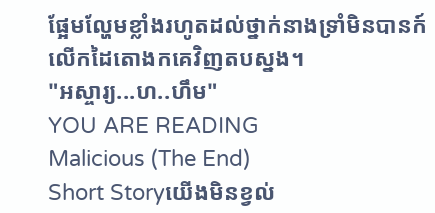ផ្អែមល្ហែមខ្លាំងរហូតដល់ថ្នាក់នាងទ្រាំមិនបានក៍លើកដៃតោងកគេវិញតបស្នង។
"អស្ចារ្យ...ហ..ហឹម"
YOU ARE READING
Malicious (The End)
Short Storyយើងមិនខ្វល់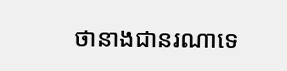ថានាងជានរណាទេ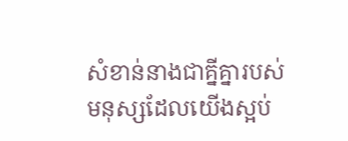សំខាន់នាងជាគ្នីគ្នារបស់មនុស្សដែលយើងស្អប់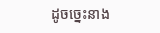ដូចច្នេះនាង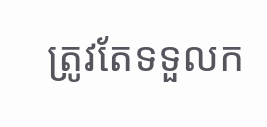ត្រូវតែទទួលក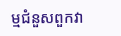ម្មជំនួសពួកវា